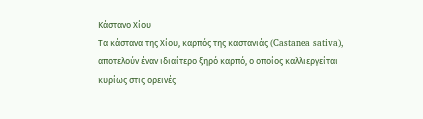Κάστανο Χίου
Τα κάστανα της Χίου, καρπός της καστανιάς (Castanea sativa), αποτελούν έναν ιδιαίτερο ξηρό καρπό, ο οποίος καλλιεργείται κυρίως στις ορεινές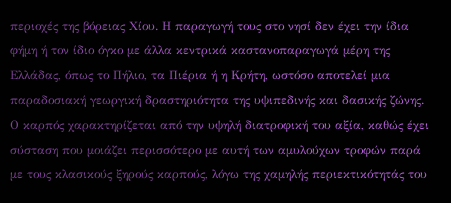περιοχές της βόρειας Χίου. Η παραγωγή τους στο νησί δεν έχει την ίδια φήμη ή τον ίδιο όγκο με άλλα κεντρικά καστανοπαραγωγά μέρη της Ελλάδας, όπως το Πήλιο, τα Πιέρια ή η Κρήτη, ωστόσο αποτελεί μια παραδοσιακή γεωργική δραστηριότητα της υψιπεδινής και δασικής ζώνης. Ο καρπός χαρακτηρίζεται από την υψηλή διατροφική του αξία, καθώς έχει σύσταση που μοιάζει περισσότερο με αυτή των αμυλούχων τροφών παρά με τους κλασικούς ξηρούς καρπούς, λόγω της χαμηλής περιεκτικότητάς του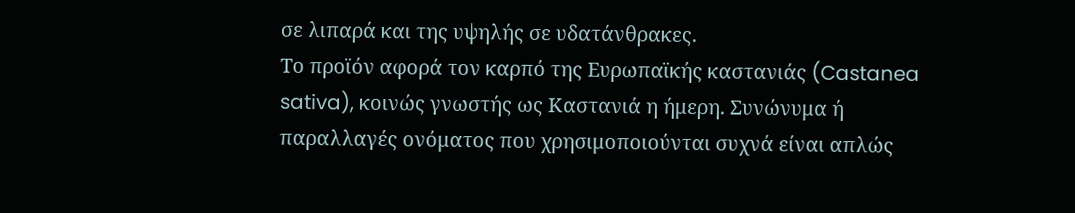σε λιπαρά και της υψηλής σε υδατάνθρακες.
Το προϊόν αφορά τον καρπό της Ευρωπαϊκής καστανιάς (Castanea sativa), κοινώς γνωστής ως Καστανιά η ήμερη. Συνώνυμα ή παραλλαγές ονόματος που χρησιμοποιούνται συχνά είναι απλώς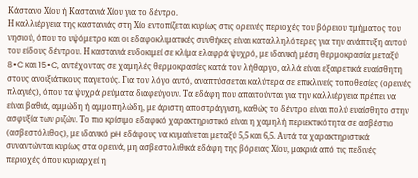Κάστανο Χίου ή Καστανιά Χίου για το δέντρο.
Η καλλιέργεια της καστανιάς στη Χίο εντοπίζεται κυρίως στις ορεινές περιοχές του βόρειου τμήματος του νησιού, όπου το υψόμετρο και οι εδαφοκλιματικές συνθήκες είναι καταλληλότερες για την ανάπτυξη αυτού του είδους δέντρου. Η καστανιά ευδοκιμεί σε κλίμα ελαφρά ψυχρό, με ιδανική μέση θερμοκρασία μεταξύ 8∘C και 15∘C, αντέχοντας σε χαμηλές θερμοκρασίες κατά τον λήθαργο, αλλά είναι εξαιρετικά ευαίσθητη στους ανοιξιάτικους παγετούς. Για τον λόγο αυτό, αναπτύσσεται καλύτερα σε επικλινείς τοποθεσίες (ορεινές πλαγιές), όπου τα ψυχρά ρεύματα διαφεύγουν. Τα εδάφη που απαιτούνται για την καλλιέργεια πρέπει να είναι βαθιά, αμμώδη ή αμμοπηλώδη, με άριστη αποστράγγιση, καθώς το δέντρο είναι πολύ ευαίσθητο στην ασφυξία των ριζών. Το πιο κρίσιμο εδαφικό χαρακτηριστικό είναι η χαμηλή περιεκτικότητα σε ασβέστιο (ασβεστόλιθος), με ιδανικό pH εδάφους να κυμαίνεται μεταξύ 5,5 και 6,5. Αυτά τα χαρακτηριστικά συναντώνται κυρίως στα ορεινά, μη ασβεστολιθικά εδάφη της βόρειας Χίου, μακριά από τις πεδινές περιοχές όπου κυριαρχεί η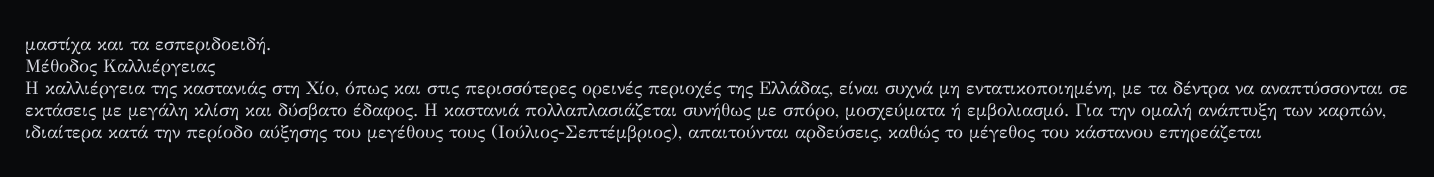μαστίχα και τα εσπεριδοειδή.
Μέθοδος Καλλιέργειας
Η καλλιέργεια της καστανιάς στη Χίο, όπως και στις περισσότερες ορεινές περιοχές της Ελλάδας, είναι συχνά μη εντατικοποιημένη, με τα δέντρα να αναπτύσσονται σε εκτάσεις με μεγάλη κλίση και δύσβατο έδαφος. Η καστανιά πολλαπλασιάζεται συνήθως με σπόρο, μοσχεύματα ή εμβολιασμό. Για την ομαλή ανάπτυξη των καρπών, ιδιαίτερα κατά την περίοδο αύξησης του μεγέθους τους (Ιούλιος-Σεπτέμβριος), απαιτούνται αρδεύσεις, καθώς το μέγεθος του κάστανου επηρεάζεται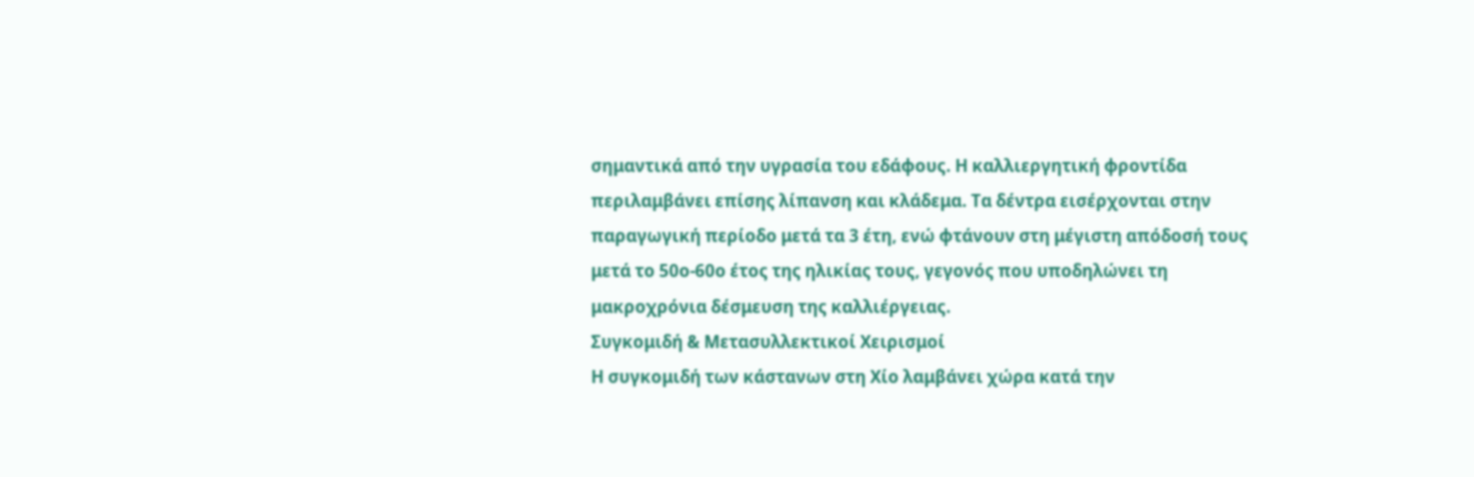σημαντικά από την υγρασία του εδάφους. Η καλλιεργητική φροντίδα περιλαμβάνει επίσης λίπανση και κλάδεμα. Τα δέντρα εισέρχονται στην παραγωγική περίοδο μετά τα 3 έτη, ενώ φτάνουν στη μέγιστη απόδοσή τους μετά το 50ο-60ο έτος της ηλικίας τους, γεγονός που υποδηλώνει τη μακροχρόνια δέσμευση της καλλιέργειας.
Συγκομιδή & Μετασυλλεκτικοί Χειρισμοί
Η συγκομιδή των κάστανων στη Χίο λαμβάνει χώρα κατά την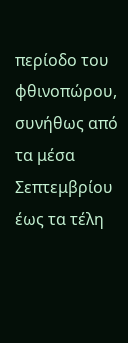περίοδο του φθινοπώρου, συνήθως από τα μέσα Σεπτεμβρίου έως τα τέλη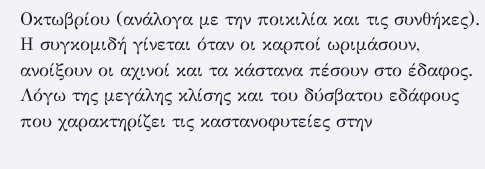Οκτωβρίου (ανάλογα με την ποικιλία και τις συνθήκες). Η συγκομιδή γίνεται όταν οι καρποί ωριμάσουν, ανοίξουν οι αχινοί και τα κάστανα πέσουν στο έδαφος. Λόγω της μεγάλης κλίσης και του δύσβατου εδάφους που χαρακτηρίζει τις καστανοφυτείες στην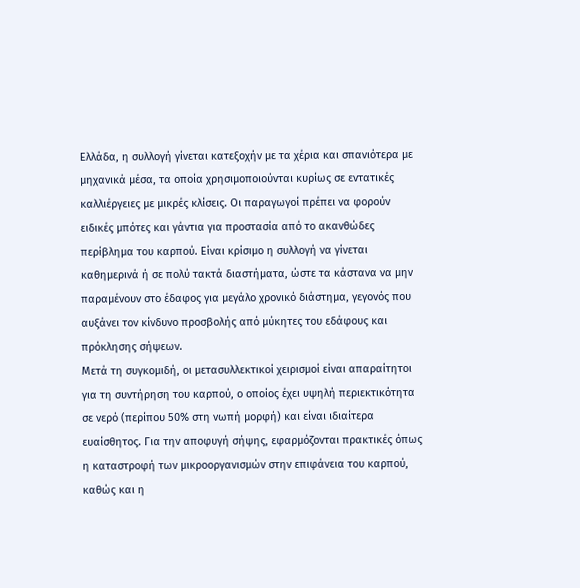Ελλάδα, η συλλογή γίνεται κατεξοχήν με τα χέρια και σπανιότερα με μηχανικά μέσα, τα οποία χρησιμοποιούνται κυρίως σε εντατικές καλλιέργειες με μικρές κλίσεις. Οι παραγωγοί πρέπει να φορούν ειδικές μπότες και γάντια για προστασία από το ακανθώδες περίβλημα του καρπού. Είναι κρίσιμο η συλλογή να γίνεται καθημερινά ή σε πολύ τακτά διαστήματα, ώστε τα κάστανα να μην παραμένουν στο έδαφος για μεγάλο χρονικό διάστημα, γεγονός που αυξάνει τον κίνδυνο προσβολής από μύκητες του εδάφους και πρόκλησης σήψεων.
Μετά τη συγκομιδή, οι μετασυλλεκτικοί χειρισμοί είναι απαραίτητοι για τη συντήρηση του καρπού, ο οποίος έχει υψηλή περιεκτικότητα σε νερό (περίπου 50% στη νωπή μορφή) και είναι ιδιαίτερα ευαίσθητος. Για την αποφυγή σήψης, εφαρμόζονται πρακτικές όπως η καταστροφή των μικροοργανισμών στην επιφάνεια του καρπού, καθώς και η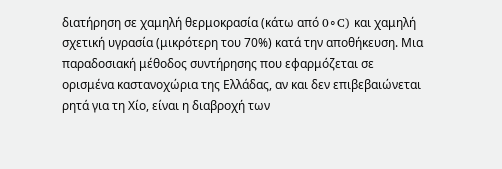διατήρηση σε χαμηλή θερμοκρασία (κάτω από 0∘C) και χαμηλή σχετική υγρασία (μικρότερη του 70%) κατά την αποθήκευση. Μια παραδοσιακή μέθοδος συντήρησης που εφαρμόζεται σε ορισμένα καστανοχώρια της Ελλάδας, αν και δεν επιβεβαιώνεται ρητά για τη Χίο, είναι η διαβροχή των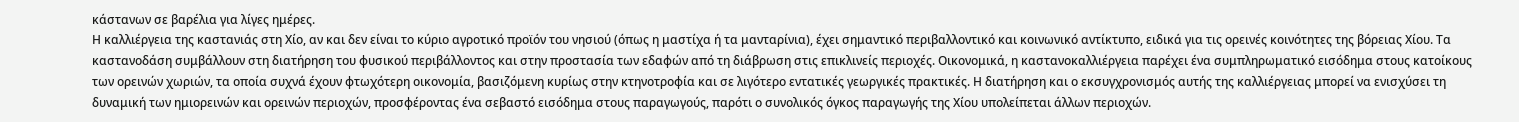κάστανων σε βαρέλια για λίγες ημέρες.
Η καλλιέργεια της καστανιάς στη Χίο, αν και δεν είναι το κύριο αγροτικό προϊόν του νησιού (όπως η μαστίχα ή τα μανταρίνια), έχει σημαντικό περιβαλλοντικό και κοινωνικό αντίκτυπο, ειδικά για τις ορεινές κοινότητες της βόρειας Χίου. Τα καστανοδάση συμβάλλουν στη διατήρηση του φυσικού περιβάλλοντος και στην προστασία των εδαφών από τη διάβρωση στις επικλινείς περιοχές. Οικονομικά, η καστανοκαλλιέργεια παρέχει ένα συμπληρωματικό εισόδημα στους κατοίκους των ορεινών χωριών, τα οποία συχνά έχουν φτωχότερη οικονομία, βασιζόμενη κυρίως στην κτηνοτροφία και σε λιγότερο εντατικές γεωργικές πρακτικές. Η διατήρηση και ο εκσυγχρονισμός αυτής της καλλιέργειας μπορεί να ενισχύσει τη δυναμική των ημιορεινών και ορεινών περιοχών, προσφέροντας ένα σεβαστό εισόδημα στους παραγωγούς, παρότι ο συνολικός όγκος παραγωγής της Χίου υπολείπεται άλλων περιοχών.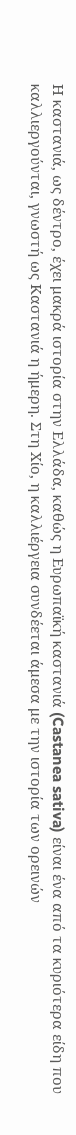Η καστανιά, ως δέντρο, έχει μακρά ιστορία στην Ελλάδα, καθώς η Ευρωπαϊκή καστανιά (Castanea sativa) είναι ένα από τα κυριότερα είδη που καλλιεργούνται, γνωστή ως Καστανιά η ήμερη. Στη Χίο, η καλλιέργεια συνδέεται άμεσα με την ιστορία των ορεινών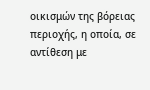οικισμών της βόρειας περιοχής, η οποία, σε αντίθεση με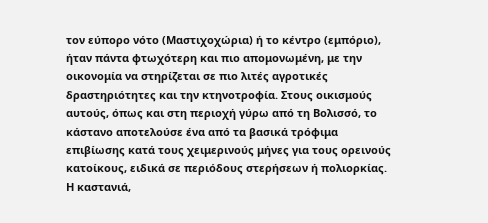τον εύπορο νότο (Μαστιχοχώρια) ή το κέντρο (εμπόριο), ήταν πάντα φτωχότερη και πιο απομονωμένη, με την οικονομία να στηρίζεται σε πιο λιτές αγροτικές δραστηριότητες και την κτηνοτροφία. Στους οικισμούς αυτούς, όπως και στη περιοχή γύρω από τη Βολισσό, το κάστανο αποτελούσε ένα από τα βασικά τρόφιμα επιβίωσης κατά τους χειμερινούς μήνες για τους ορεινούς κατοίκους, ειδικά σε περιόδους στερήσεων ή πολιορκίας. Η καστανιά,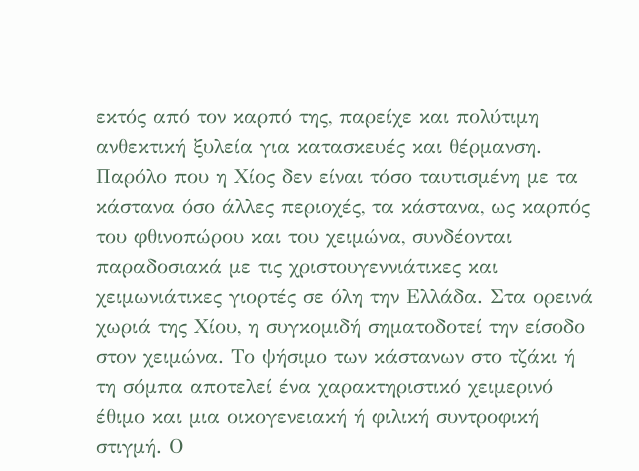εκτός από τον καρπό της, παρείχε και πολύτιμη ανθεκτική ξυλεία για κατασκευές και θέρμανση.
Παρόλο που η Χίος δεν είναι τόσο ταυτισμένη με τα κάστανα όσο άλλες περιοχές, τα κάστανα, ως καρπός του φθινοπώρου και του χειμώνα, συνδέονται παραδοσιακά με τις χριστουγεννιάτικες και χειμωνιάτικες γιορτές σε όλη την Ελλάδα. Στα ορεινά χωριά της Χίου, η συγκομιδή σηματοδοτεί την είσοδο στον χειμώνα. Το ψήσιμο των κάστανων στο τζάκι ή τη σόμπα αποτελεί ένα χαρακτηριστικό χειμερινό έθιμο και μια οικογενειακή ή φιλική συντροφική στιγμή. Ο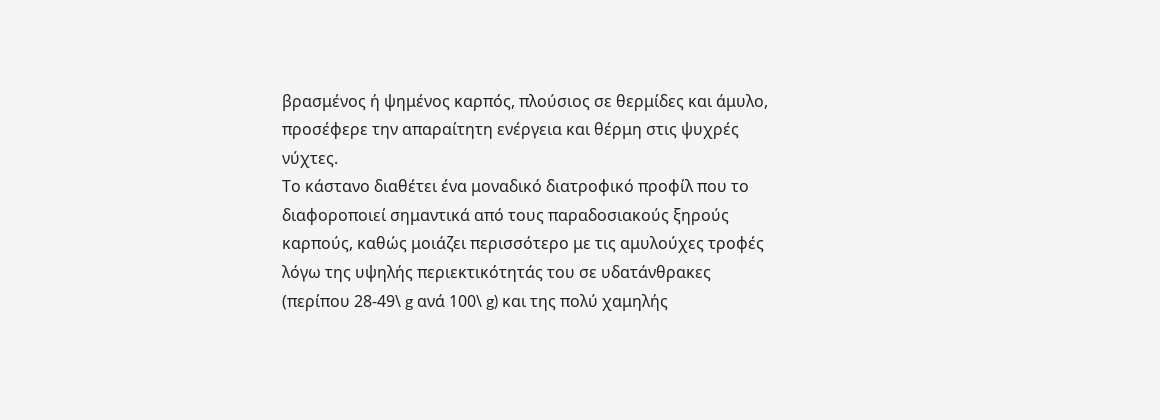βρασμένος ή ψημένος καρπός, πλούσιος σε θερμίδες και άμυλο, προσέφερε την απαραίτητη ενέργεια και θέρμη στις ψυχρές νύχτες.
Το κάστανο διαθέτει ένα μοναδικό διατροφικό προφίλ που το διαφοροποιεί σημαντικά από τους παραδοσιακούς ξηρούς καρπούς, καθώς μοιάζει περισσότερο με τις αμυλούχες τροφές λόγω της υψηλής περιεκτικότητάς του σε υδατάνθρακες (περίπου 28-49\ g ανά 100\ g) και της πολύ χαμηλής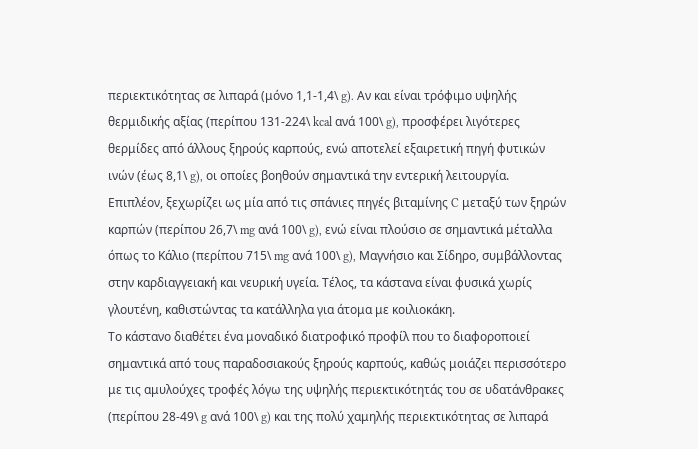περιεκτικότητας σε λιπαρά (μόνο 1,1-1,4\ g). Αν και είναι τρόφιμο υψηλής θερμιδικής αξίας (περίπου 131-224\ kcal ανά 100\ g), προσφέρει λιγότερες θερμίδες από άλλους ξηρούς καρπούς, ενώ αποτελεί εξαιρετική πηγή φυτικών ινών (έως 8,1\ g), οι οποίες βοηθούν σημαντικά την εντερική λειτουργία. Επιπλέον, ξεχωρίζει ως μία από τις σπάνιες πηγές βιταμίνης C μεταξύ των ξηρών καρπών (περίπου 26,7\ mg ανά 100\ g), ενώ είναι πλούσιο σε σημαντικά μέταλλα όπως το Κάλιο (περίπου 715\ mg ανά 100\ g), Μαγνήσιο και Σίδηρο, συμβάλλοντας στην καρδιαγγειακή και νευρική υγεία. Τέλος, τα κάστανα είναι φυσικά χωρίς γλουτένη, καθιστώντας τα κατάλληλα για άτομα με κοιλιοκάκη.
Το κάστανο διαθέτει ένα μοναδικό διατροφικό προφίλ που το διαφοροποιεί σημαντικά από τους παραδοσιακούς ξηρούς καρπούς, καθώς μοιάζει περισσότερο με τις αμυλούχες τροφές λόγω της υψηλής περιεκτικότητάς του σε υδατάνθρακες (περίπου 28-49\ g ανά 100\ g) και της πολύ χαμηλής περιεκτικότητας σε λιπαρά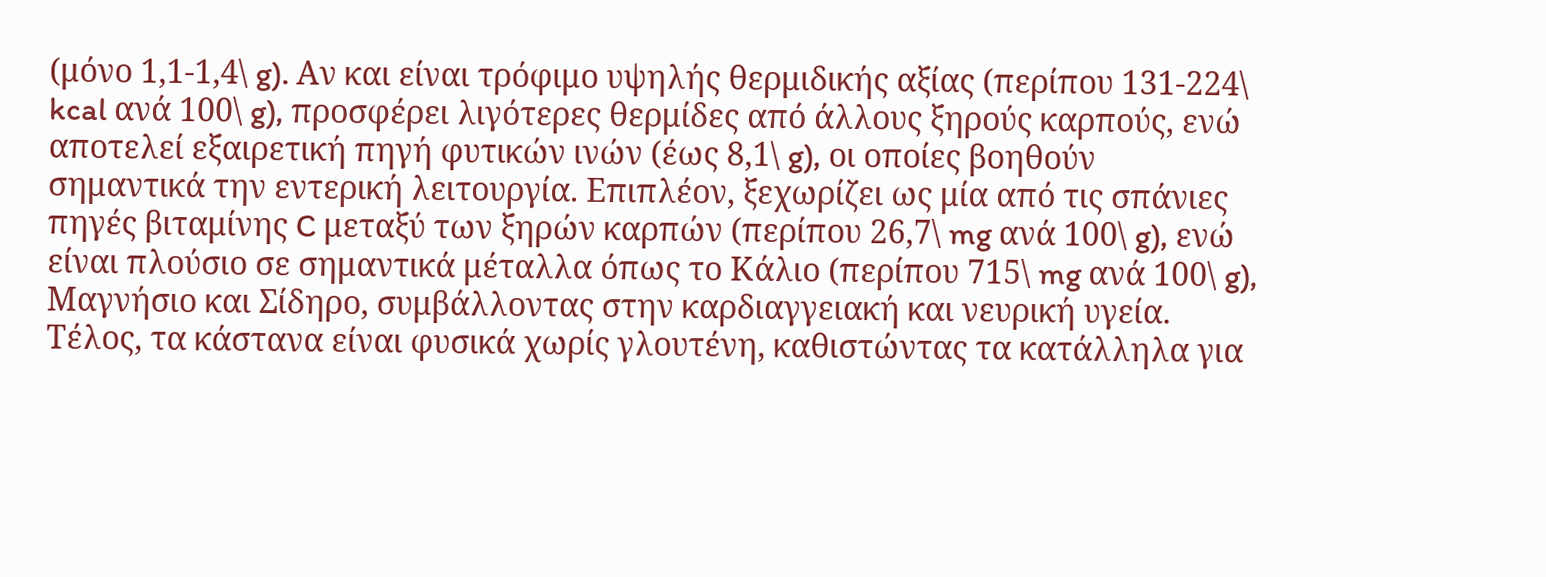(μόνο 1,1-1,4\ g). Αν και είναι τρόφιμο υψηλής θερμιδικής αξίας (περίπου 131-224\ kcal ανά 100\ g), προσφέρει λιγότερες θερμίδες από άλλους ξηρούς καρπούς, ενώ αποτελεί εξαιρετική πηγή φυτικών ινών (έως 8,1\ g), οι οποίες βοηθούν σημαντικά την εντερική λειτουργία. Επιπλέον, ξεχωρίζει ως μία από τις σπάνιες πηγές βιταμίνης C μεταξύ των ξηρών καρπών (περίπου 26,7\ mg ανά 100\ g), ενώ είναι πλούσιο σε σημαντικά μέταλλα όπως το Κάλιο (περίπου 715\ mg ανά 100\ g), Μαγνήσιο και Σίδηρο, συμβάλλοντας στην καρδιαγγειακή και νευρική υγεία. Τέλος, τα κάστανα είναι φυσικά χωρίς γλουτένη, καθιστώντας τα κατάλληλα για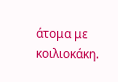άτομα με κοιλιοκάκη.